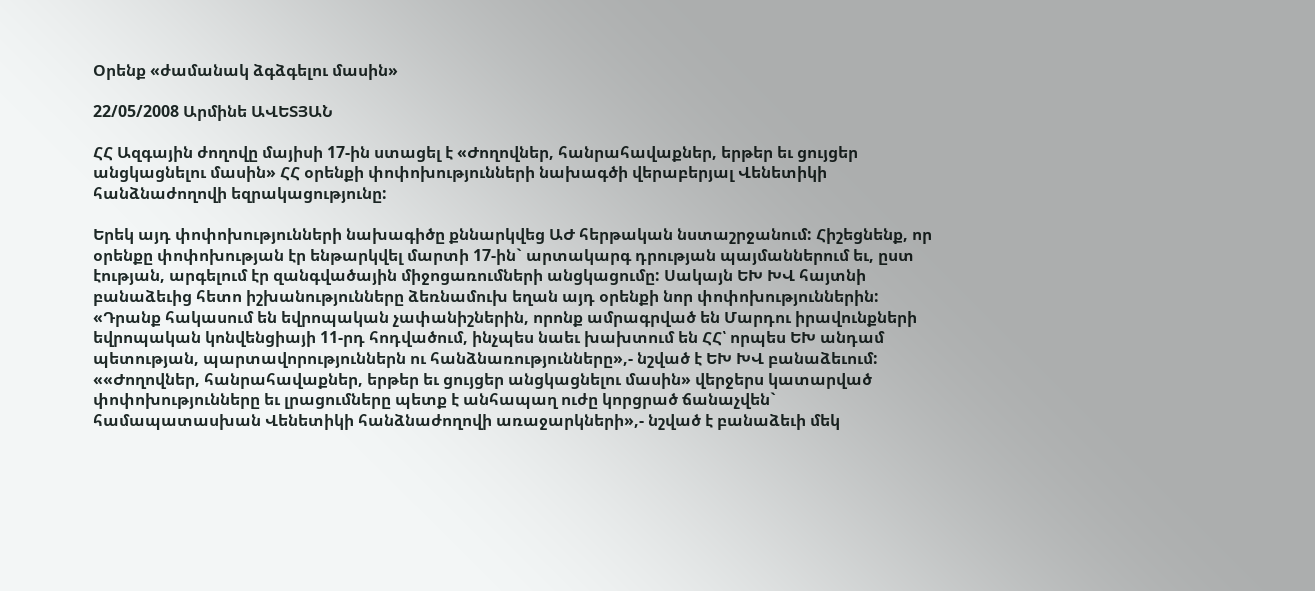Օրենք «ժամանակ ձգձգելու մասին»

22/05/2008 Արմինե ԱՎԵՏՅԱՆ

ՀՀ Ազգային ժողովը մայիսի 17-ին ստացել է «Ժողովներ, հանրահավաքներ, երթեր եւ ցույցեր անցկացնելու մասին» ՀՀ օրենքի փոփոխությունների նախագծի վերաբերյալ Վենետիկի հանձնաժողովի եզրակացությունը:

Երեկ այդ փոփոխությունների նախագիծը քննարկվեց ԱԺ հերթական նստաշրջանում: Հիշեցնենք, որ օրենքը փոփոխության էր ենթարկվել մարտի 17-ին` արտակարգ դրության պայմաններում եւ, ըստ էության, արգելում էր զանգվածային միջոցառումների անցկացումը: Սակայն ԵԽ ԽՎ հայտնի բանաձեւից հետո իշխանությունները ձեռնամուխ եղան այդ օրենքի նոր փոփոխություններին: «Դրանք հակասում են եվրոպական չափանիշներին, որոնք ամրագրված են Մարդու իրավունքների եվրոպական կոնվենցիայի 11-րդ հոդվածում, ինչպես նաեւ խախտում են ՀՀ՝ որպես ԵԽ անդամ պետության, պարտավորություններն ու հանձնառությունները»,- նշված է ԵԽ ԽՎ բանաձեւում: ««Ժողովներ, հանրահավաքներ, երթեր եւ ցույցեր անցկացնելու մասին» վերջերս կատարված փոփոխությունները եւ լրացումները պետք է անհապաղ ուժը կորցրած ճանաչվեն` համապատասխան Վենետիկի հանձնաժողովի առաջարկների»,- նշված է բանաձեւի մեկ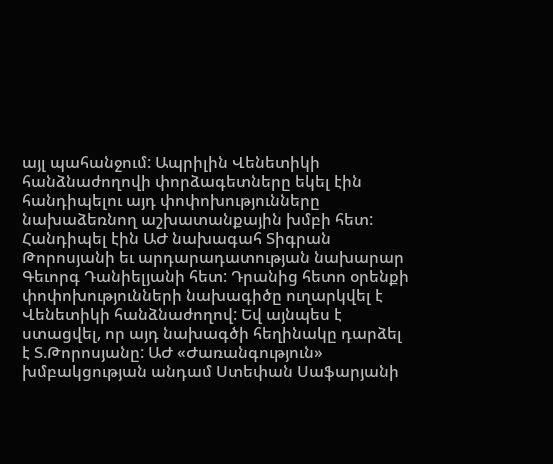այլ պահանջում: Ապրիլին Վենետիկի հանձնաժողովի փորձագետները եկել էին հանդիպելու այդ փոփոխությունները նախաձեռնող աշխատանքային խմբի հետ: Հանդիպել էին ԱԺ նախագահ Տիգրան Թորոսյանի եւ արդարադատության նախարար Գեւորգ Դանիելյանի հետ: Դրանից հետո օրենքի փոփոխությունների նախագիծը ուղարկվել է Վենետիկի հանձնաժողով: Եվ այնպես է ստացվել, որ այդ նախագծի հեղինակը դարձել է Տ.Թորոսյանը: ԱԺ «Ժառանգություն» խմբակցության անդամ Ստեփան Սաֆարյանի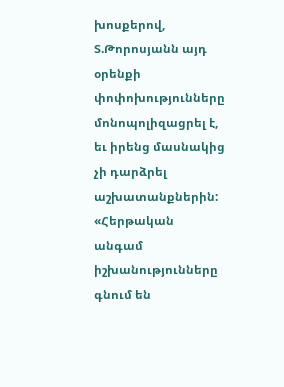խոսքերով, Տ.Թորոսյանն այդ օրենքի փոփոխությունները մոնոպոլիզացրել է, եւ իրենց մասնակից չի դարձրել աշխատանքներին: «Հերթական անգամ իշխանությունները գնում են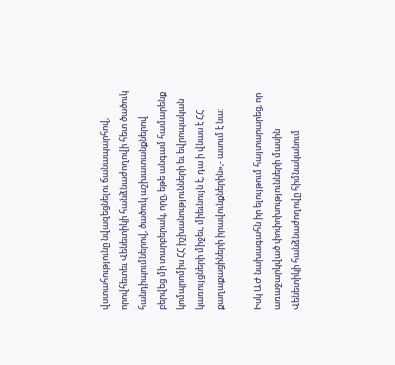վստահությունը նվազեցնելու ճանապարհով, որովհետեւ Վենետիկի հանձնաժողովի հետ ծածուկ հանդիպումներով, ծածուկ աշխատանքներով բերվեց մի տարբերակ, որը, եթե անգամ համարենք կոմպրոմիս ՀՀ իշխանությունների եւ եվրոպական կառույցների միջեւ, միեւնույն է, դա ի վնաս է ՀՀ քաղաքացիների իրավունքներին»,- ասում է նա:

Իսկ ԱԺ նախագահն իր ելույթում հայտարարեց, որ առաջարկված փոփոխությունների մասին Վենետիկի հանձնաժողովը հիմնականում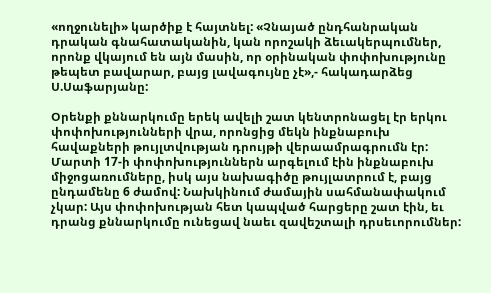«ողջունելի» կարծիք է հայտնել: «Չնայած ընդհանրական դրական գնահատականին, կան որոշակի ձեւակերպումներ, որոնք վկայում են այն մասին, որ օրինական փոփոխությունը թեպետ բավարար, բայց լավագույնը չէ»,- հակադարձեց Ս.Սաֆարյանը:

Օրենքի քննարկումը երեկ ավելի շատ կենտրոնացել էր երկու փոփոխությունների վրա, որոնցից մեկն ինքնաբուխ հավաքների թույլտվության դրույթի վերաամրագրումն էր: Մարտի 17-ի փոփոխություններն արգելում էին ինքնաբուխ միջոցառումները, իսկ այս նախագիծը թույլատրում է, բայց ընդամենը 6 ժամով: Նախկինում ժամային սահմանափակում չկար: Այս փոփոխության հետ կապված հարցերը շատ էին, եւ դրանց քննարկումը ունեցավ նաեւ զավեշտալի դրսեւորումներ: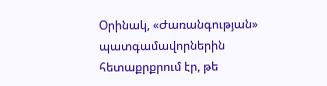Օրինակ, «Ժառանգության» պատգամավորներին հետաքրքրում էր, թե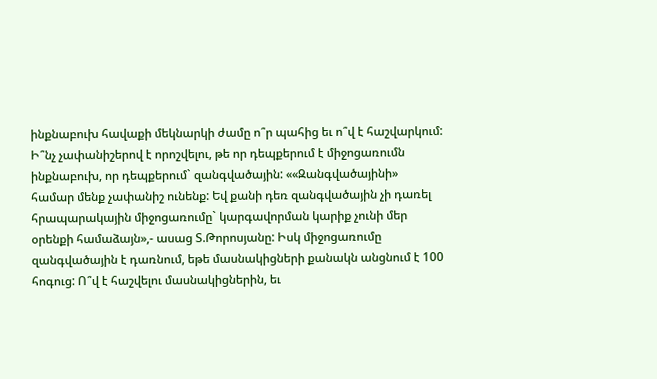ինքնաբուխ հավաքի մեկնարկի ժամը ո՞ր պահից եւ ո՞վ է հաշվարկում: Ի՞նչ չափանիշերով է որոշվելու, թե որ դեպքերում է միջոցառումն ինքնաբուխ, որ դեպքերում` զանգվածային: ««Զանգվածայինի» համար մենք չափանիշ ունենք: Եվ քանի դեռ զանգվածային չի դառել հրապարակային միջոցառումը` կարգավորման կարիք չունի մեր օրենքի համաձայն»,- ասաց Տ.Թորոսյանը: Իսկ միջոցառումը զանգվածային է դառնում, եթե մասնակիցների քանակն անցնում է 100 հոգուց: Ո՞վ է հաշվելու մասնակիցներին, եւ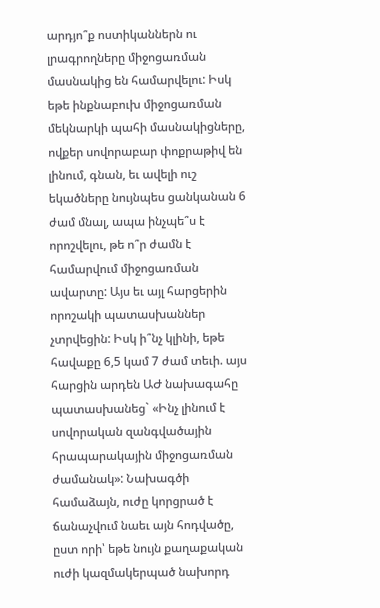արդյո՞ք ոստիկաններն ու լրագրողները միջոցառման մասնակից են համարվելու: Իսկ եթե ինքնաբուխ միջոցառման մեկնարկի պահի մասնակիցները, ովքեր սովորաբար փոքրաթիվ են լինում, գնան, եւ ավելի ուշ եկածները նույնպես ցանկանան 6 ժամ մնալ, ապա ինչպե՞ս է որոշվելու, թե ո՞ր ժամն է համարվում միջոցառման ավարտը: Այս եւ այլ հարցերին որոշակի պատասխաններ չտրվեցին: Իսկ ի՞նչ կլինի, եթե հավաքը 6,5 կամ 7 ժամ տեւի. այս հարցին արդեն ԱԺ նախագահը պատասխանեց` «Ինչ լինում է սովորական զանգվածային հրապարակային միջոցառման ժամանակ»: Նախագծի համաձայն, ուժը կորցրած է ճանաչվում նաեւ այն հոդվածը, ըստ որի՝ եթե նույն քաղաքական ուժի կազմակերպած նախորդ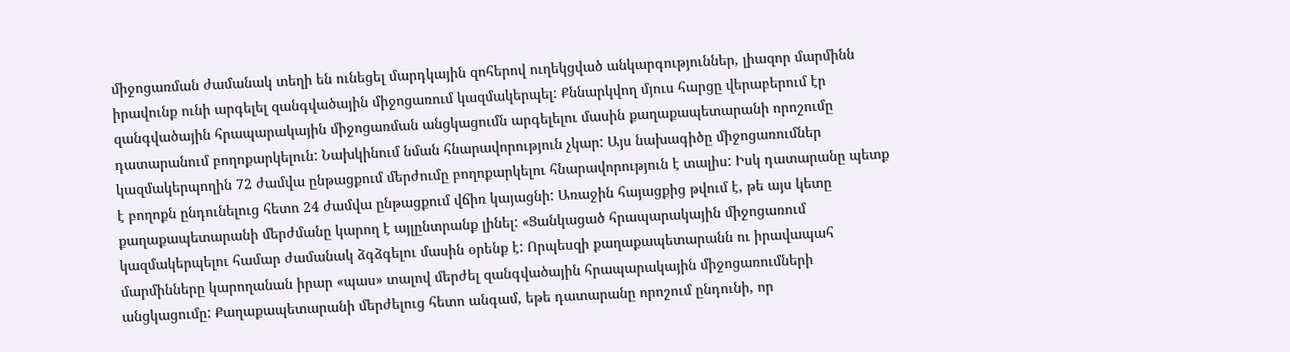միջոցառման ժամանակ տեղի են ունեցել մարդկային զոհերով ուղեկցված անկարգություններ, լիազոր մարմինն իրավունք ունի արգելել զանգվածային միջոցառում կազմակերպել: Քննարկվող մյուս հարցը վերաբերում էր զանգվածային հրապարակային միջոցառման անցկացումն արգելելու մասին քաղաքապետարանի որոշումը դատարանում բողոքարկելուն: Նախկինում նման հնարավորություն չկար: Այս նախագիծը միջոցառումներ կազմակերպողին 72 ժամվա ընթացքում մերժումը բողոքարկելու հնարավորություն է տալիս: Իսկ դատարանը պետք է բողոքն ընդունելուց հետո 24 ժամվա ընթացքում վճիռ կայացնի: Առաջին հայացքից թվում է, թե այս կետը քաղաքապետարանի մերժմանը կարող է այլընտրանք լինել: «Ցանկացած հրապարակային միջոցառում կազմակերպելու համար ժամանակ ձգձգելու մասին օրենք է: Որպեսզի քաղաքապետարանն ու իրավապահ մարմինները կարողանան իրար «պաս» տալով մերժել զանգվածային հրապարակային միջոցառումների անցկացումը: Քաղաքապետարանի մերժելուց հետո անգամ, եթե դատարանը որոշում ընդունի, որ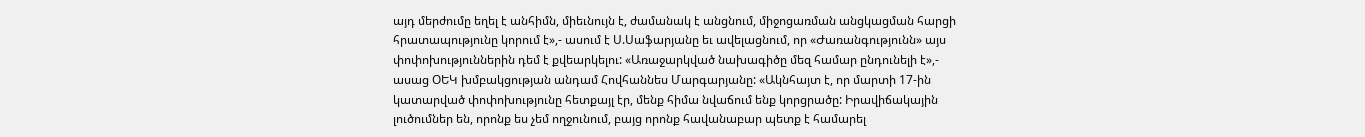այդ մերժումը եղել է անհիմն, միեւնույն է, ժամանակ է անցնում, միջոցառման անցկացման հարցի հրատապությունը կորում է»,- ասում է Ս.Սաֆարյանը եւ ավելացնում, որ «Ժառանգությունն» այս փոփոխություններին դեմ է քվեարկելու: «Առաջարկված նախագիծը մեզ համար ընդունելի է»,- ասաց ՕԵԿ խմբակցության անդամ Հովհաննես Մարգարյանը: «Ակնհայտ է, որ մարտի 17-ին կատարված փոփոխությունը հետքայլ էր, մենք հիմա նվաճում ենք կորցրածը: Իրավիճակային լուծումներ են, որոնք ես չեմ ողջունում, բայց որոնք հավանաբար պետք է համարել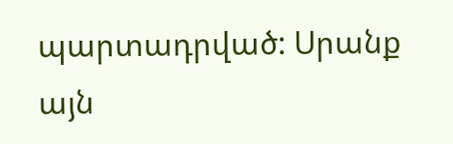պարտադրված: Սրանք այն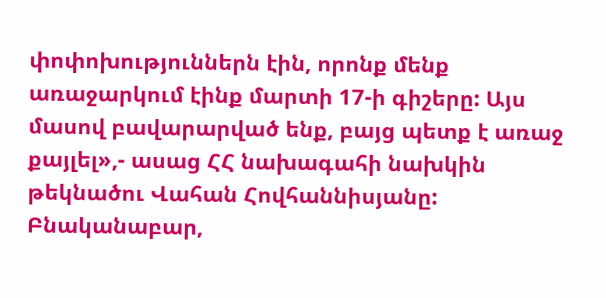փոփոխություններն էին, որոնք մենք առաջարկում էինք մարտի 17-ի գիշերը: Այս մասով բավարարված ենք, բայց պետք է առաջ քայլել»,- ասաց ՀՀ նախագահի նախկին թեկնածու Վահան Հովհաննիսյանը: Բնականաբար,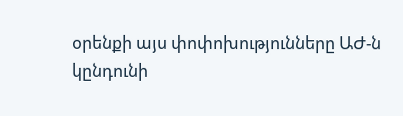օրենքի այս փոփոխությունները ԱԺ-ն կընդունի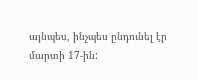այնպես, ինչպես ընդունել էր մարտի 17-ին: